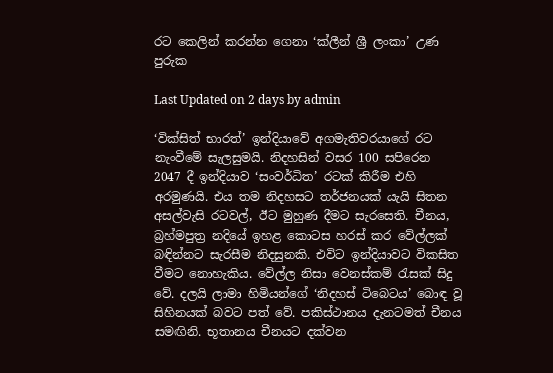රට කෙලින් කරන්න ගෙනා ‘ක්ලීන් ශ්‍රී ලංකා’ උණ පුරුක

Last Updated on 2 days by admin

‘වික්සිත් භාරත්’ ඉන්දියාවේ අගමැතිවරයාගේ රට නැංවීමේ සැලසුමයි. නිදහසින් වසර 100 සපිරෙන 2047 දී ඉන්දියාව ‘සංවර්ධිත’ රටක් කිරීම එහි අරමුණයි. එය තම නිදහසට තර්ජනයක් යැයි සිතන අසල්වැසි රටවල්, ඊට මුහුණ දීමට සැරසෙති. චීනය, බ්‍රහ්මපුත්‍ර නදියේ ඉහළ කොටස හරස් කර වේල්ලක් බඳින්නට සැරසීම නිදසුනකි. එවිට ඉන්දියාවට විකසිත වීමට නොහැකිය. වේල්ල නිසා වෙනස්කම් රැසක් සිදු වේ. දලයි ලාමා හිමියන්ගේ ‘නිදහස් ටිබෙටය’ බොඳ වූ සිහිනයක් බවට පත් වේ. පකිස්ථානය දැනටමත් චීනය සමඟිනි. භූතානය චීනයට දක්වන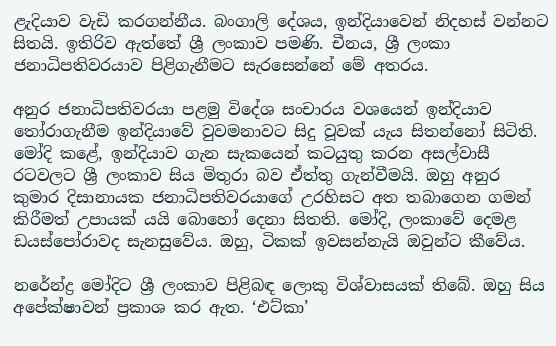ළැදියාව වැඩි කරගන්නීය. බංගාලි දේශය, ඉන්දියාවෙන් නිදහස් වන්නට සිතයි. ඉතිරිව ඇත්තේ ශ්‍රී ලංකාව පමණි. චීනය, ශ්‍රී ලංකා ජනාධිපතිවරයාව පිළිගැනීමට සැරසෙන්නේ මේ අතරය.

අනුර ජනාධිපතිවරයා පළමු විදේශ සංචාරය වශයෙන් ඉන්දියාව තෝරාගැනීම ඉන්දියාවේ වුවමනාවට සිදු වූවක් යැය සිතන්නෝ සිටිති. මෝදි කළේ, ඉන්දියාව ගැන සැකයෙන් කටයුතු කරන අසල්වාසී රටවලට ශ්‍රී ලංකාව සිය මිතුරා බව ඒත්තු ගැන්වීමයි. ඔහු අනුර කුමාර දිසානායක ජනාධිපතිවරයාගේ උරහිසට අත තබාගෙන ගමන් කිරීමත් උපායක් යයි බොහෝ දෙනා සිතති. මෝදි, ලංකාවේ දෙමළ ඩයස්පෝරාවද සැනසුවේය. ඔහු, ටිකක් ඉවසන්නැයි ඔවුන්ට කීවේය.

නරේන්ද්‍ර මෝදිට ශ්‍රී ලංකාව පිළිබඳ ලොකු විශ්වාසයක් තිබේ. ඔහු සිය අපේක්ෂාවන් ප්‍රකාශ කර ඇත. ‘එට්කා’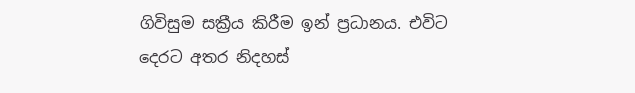ගිවිසුම සක්‍රීය කිරීම ඉන් ප්‍රධානය. එවිට දෙරට අතර නිදහස්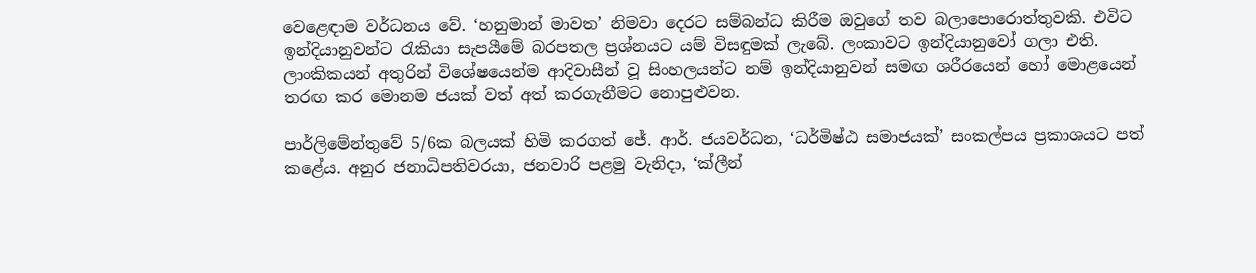වෙළෙඳාම වර්ධනය වේ. ‘හනුමාන් මාවත’ නිමවා දෙරට සම්බන්ධ කිරීම ඔවුගේ තව බලාපොරොත්තුවකි. එවිට ඉන්දියානුවන්ට රැකියා සැපයීමේ බරපතල ප්‍රශ්නයට යම් විසඳුමක් ලැබේ. ලංකාවට ඉන්දියානුවෝ ගලා එති. ලාංකිකයන් අතුරින් විශේෂයෙන්ම ආදිවාසීන් වූ සිංහලයන්ට නම් ඉන්දියානුවන් සමඟ ශරීරයෙන් හෝ මොළයෙන් තරඟ කර මොනම ජයක් වත් අත් කරගැනීමට නොපුළුවන.

පාර්ලිමේන්තුවේ 5/6ක බලයක් හිමි කරගත් ජේ. ආර්. ජයවර්ධන, ‘ධර්මිෂ්ඨ සමාජයක්’ සංකල්පය ප්‍රකාශයට පත් කළේය. අනුර ජනාධිපතිවරයා, ජනවාරි පළමු වැනිදා, ‘ක්ලීන්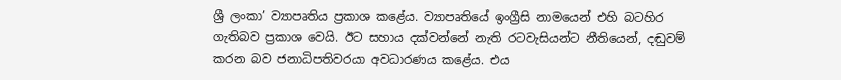ශ්‍රී ලංකා’ ව්‍යාපෘතිය ප්‍රකාශ කළේය. ව්‍යාපෘතියේ ඉංග්‍රීසි නාමයෙන් එහි බටහිර ගැතිබව ප්‍රකාශ වෙයි. ඊට සහාය දක්වන්නේ නැති රටවැසියන්ට නීතියෙන්, දඬුවම් කරන බව ජනාධිපතිවරයා අවධාරණය කළේය. එය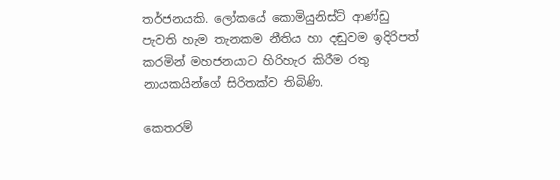තර්ජනයකි. ලෝකයේ කොමියුනිස්ට් ආණ්ඩු පැවති හැම තැනකම නීතිය හා දඬුවම ඉදිරිපත් කරමින් මහජනයාට හිරිහැර කිරීම රතු නායකයින්ගේ සිරිතක්ව තිබිණි.

කෙතරම්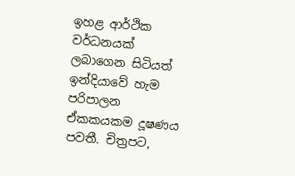ඉහළ ආර්ථික වර්ධනයක් ලබාගෙන සිටියත් ඉන්දියාවේ හැම පරිපාලන ඒකකයකම දූෂණය පවතී. චිත්‍රපට,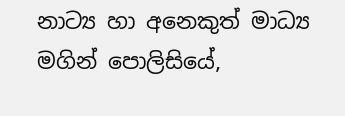නාට්‍ය හා අනෙකුත් මාධ්‍ය මගින් පොලිසියේ,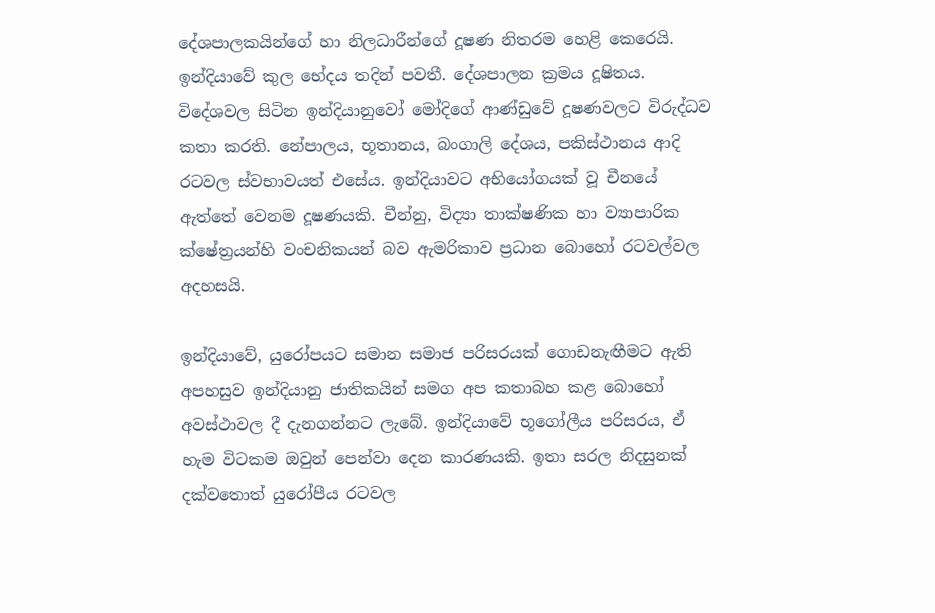දේශපාලකයින්ගේ හා නිලධාරීන්ගේ දූෂණ නිතරම හෙළි කෙරෙයි. ඉන්දියාවේ කුල භේදය තදින් පවතී. දේශපාලන ක්‍රමය දූෂිතය. විදේශවල සිටින ඉන්දියානුවෝ මෝදිගේ ආණ්ඩුවේ දූෂණවලට විරුද්ධව කතා කරති. නේපාලය, භූතානය, බංගාලි දේශය, පකිස්ථානය ආදි රටවල ස්වභාවයත් එසේය. ඉන්දියාවට අභියෝගයක් වූ චීනයේ ඇත්තේ වෙනම දූෂණයකි. චීන්නු, විද්‍යා තාක්ෂණික හා ව්‍යාපාරික ක්ෂේත්‍රයන්හි වංචනිකයන් බව ඇමරිකාව ප්‍රධාන බොහෝ රටවල්වල අදහසයි.

ඉන්දියාවේ, යුරෝපයට සමාන සමාජ පරිසරයක් ගොඩනැඟීමට ඇති අපහසුව ඉන්දියානු ජාතිකයින් සමග අප කතාබහ කළ බොහෝ අවස්ථාවල දී දැනගන්නට ලැබේ. ඉන්දියාවේ භූගෝලීය පරිසරය, ඒ හැම විටකම ඔවුන් පෙන්වා දෙන කාරණයකි. ඉතා සරල නිදසුනක් දක්වතොත් යුරෝපීය රටවල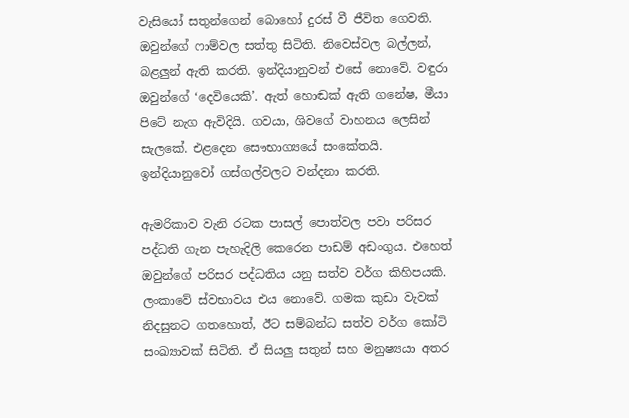වැසියෝ සතුන්ගෙන් බොහෝ දුරස් වී ජීවිත ගෙවති. ඔවුන්ගේ ෆාම්වල සත්තු සිටිති. නිවෙස්වල බල්ලන්, බළලුන් ඇති කරති. ඉන්දියානුවන් එසේ නොවේ. වඳුරා ඔවුන්ගේ ‘දෙවියෙකි’. ඇත් හොඬක් ඇති ගනේෂ, මීයා පිටේ නැග ඇවිදියි. ගවයා, ශිවගේ වාහනය ලෙසින් සැලකේ. එළදෙන සෞභාග්‍යයේ සංකේතයි. ඉන්දියානුවෝ ගස්ගල්වලට වන්දනා කරති.

ඇමරිකාව වැනි රටක පාසල් පොත්වල පවා පරිසර පද්ධති ගැන පැහැදිලි කෙරෙන පාඩම් අඩංගුය. එහෙත් ඔවුන්ගේ පරිසර පද්ධතිය යනු සත්ව වර්ග කිහිපයකි. ලංකාවේ ස්වභාවය එය නොවේ. ගමක කුඩා වැවක් නිදසුනට ගතහොත්, ඊට සම්බන්ධ සත්ව වර්ග කෝටි සංඛ්‍යාවක් සිටිති. ඒ සියලු සතුන් සහ මනුෂ්‍යයා අතර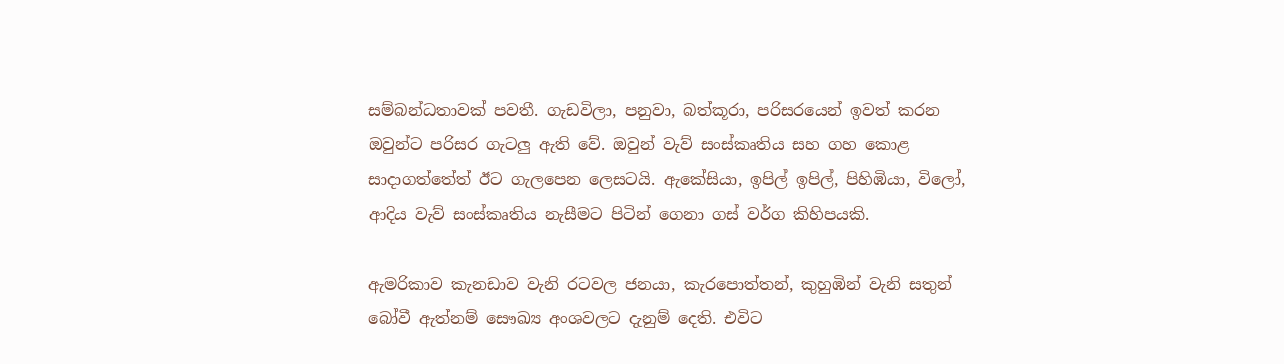සම්බන්ධතාවක් පවතී. ගැඩවිලා, පනුවා, බත්කූරා, පරිසරයෙන් ඉවත් කරන ඔවුන්ට පරිසර ගැටලු ඇති වේ. ඔවුන් වැව් සංස්කෘතිය සහ ගහ කොළ සාදාගත්තේත් ඊට ගැලපෙන ලෙසටයි. ඇකේසියා, ඉපිල් ඉපිල්, පිහිඹියා, විලෝ, ආදිය වැව් සංස්කෘතිය නැසීමට පිටින් ගෙනා ගස් වර්ග කිහිපයකි.

ඇමරිකාව කැනඩාව වැනි රටවල ජනයා, කැරපොත්තන්, කුහුඹින් වැනි සතුන් බෝවී ඇත්නම් සෞඛ්‍ය අංශවලට දැනුම් දෙති. එවිට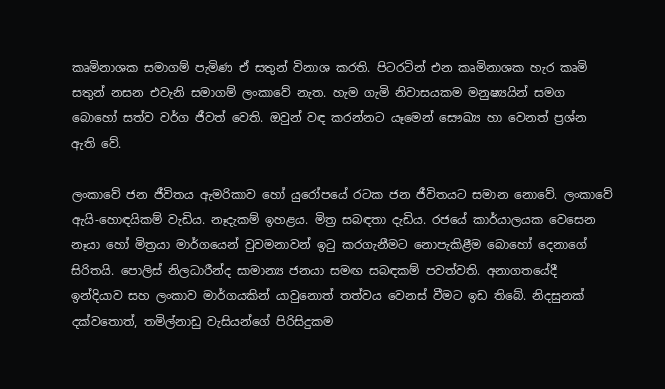කෘමිනාශක සමාගම් පැමිණ ඒ සතුන් විනාශ කරති. පිටරටින් එන කෘමිනාශක හැර කෘමි සතුන් නසන එවැනි සමාගම් ලංකාවේ නැත. හැම ගැමි නිවාසයකම මනුෂ්‍යයින් සමග බොහෝ සත්ව වර්ග ජීවත් වෙති. ඔවුන් වඳ කරන්නට යෑමෙන් සෞඛ්‍ය හා වෙනත් ප්‍රශ්න ඇති වේ.

ලංකාවේ ජන ජීවිතය ඇමරිකාව හෝ යුරෝපයේ රටක ජන ජීවිතයට සමාන නොවේ. ලංකාවේ ඇයි-හොඳයිකම් වැඩිය. නෑදැකම් ඉහළය. මිත්‍ර සබඳතා දැඩිය. රජයේ කාර්යාලයක වෙසෙන නෑයා හෝ මිත්‍රයා මාර්ගයෙන් වුවමනාවන් ඉටු කරගැනීමට නොපැකිළීම බොහෝ දෙනාගේ සිරිතයි. පොලිස් නිලධාරීන්ද සාමාන්‍ය ජනයා සමඟ සබඳකම් පවත්වති. අනාගතයේදී ඉන්දියාව සහ ලංකාව මාර්ගයකින් යාවුනොත් තත්වය වෙනස් වීමට ඉඩ තිබේ. නිදසුනක් දක්වතොත්, තමිල්නාඩු වැසියන්ගේ පිරිසිදුකම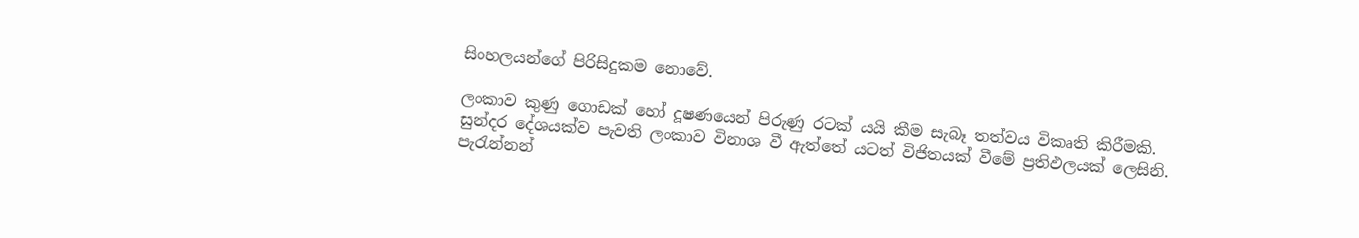සිංහලයන්ගේ පිරිසිදුකම නොවේ.

ලංකාව කුණු ගොඩක් හෝ දූෂණයෙන් පිරුණු රටක් යයි කීම සැබෑ තත්වය විකෘති කිරීමකි. සුන්දර දේශයක්ව පැවති ලංකාව විනාශ වී ඇත්තේ යටත් විජිතයක් වීමේ ප්‍රතිඵලයක් ලෙසිනි. පැරැන්නන්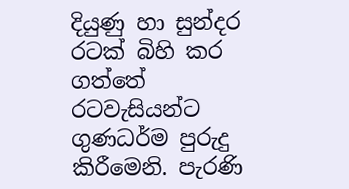දියුණු හා සුන්දර රටක් බිහි කර ගත්තේ රටවැසියන්ට ගුණධර්ම පුරුදු කිරීමෙනි. පැරණි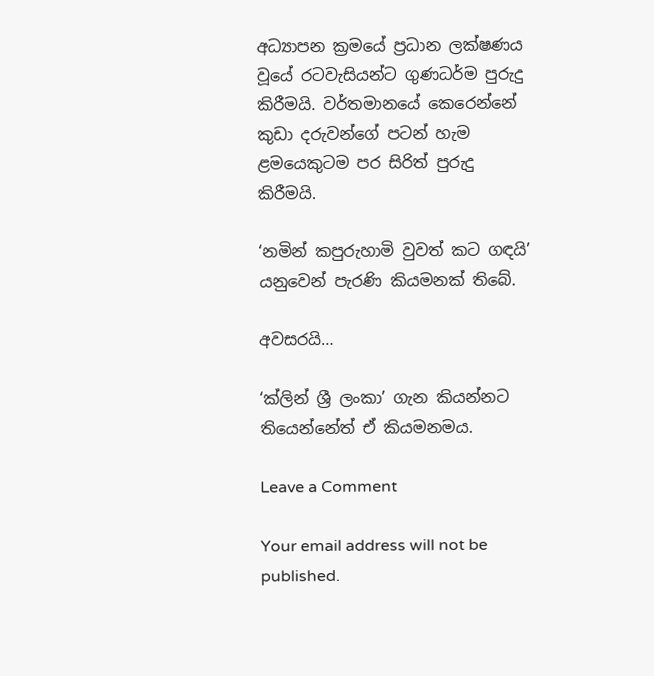අධ්‍යාපන ක්‍රමයේ ප්‍රධාන ලක්ෂණය වූයේ රටවැසියන්ට ගුණධර්ම පුරුදු කිරීමයි. වර්තමානයේ කෙරෙන්නේ කුඩා දරුවන්ගේ පටන් හැම ළමයෙකුටම පර සිරිත් පුරුදු කිරීමයි.

‘නමින් කපුරුහාමි වුවත් කට ගඳයි’ යනුවෙන් පැරණි කියමනක් තිබේ.

අවසරයි…

‘ක්ලින් ශ්‍රී ලංකා’ ගැන කියන්නට තියෙන්නේත් ඒ කියමනමය.

Leave a Comment

Your email address will not be published.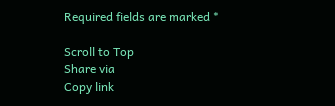Required fields are marked *

Scroll to Top
Share via
Copy link